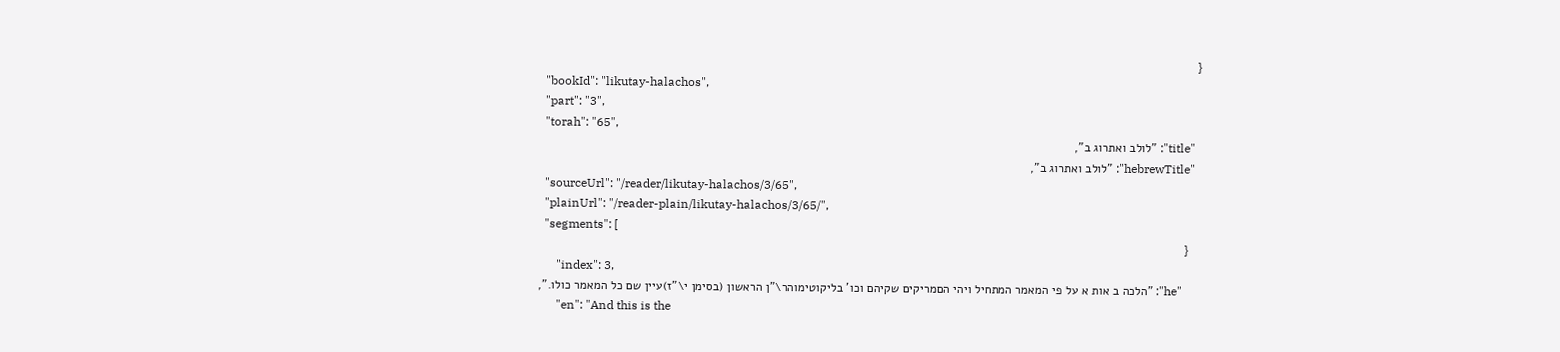{
  "bookId": "likutay-halachos",
  "part": "3",
  "torah": "65",
  "title": "לולב ואתרוג ב",
  "hebrewTitle": "לולב ואתרוג ב",
  "sourceUrl": "/reader/likutay-halachos/3/65",
  "plainUrl": "/reader-plain/likutay-halachos/3/65/",
  "segments": [
    {
      "index": 3,
      "he": "הלכה ב אות א על פי המאמר המתחיל ויהי הםמריקים שקיהם וכו' בליקוטימוהר\"ן הראשון (בסימן י\"ז)עיין שם כל המאמר כולו.",
      "en": "And this is the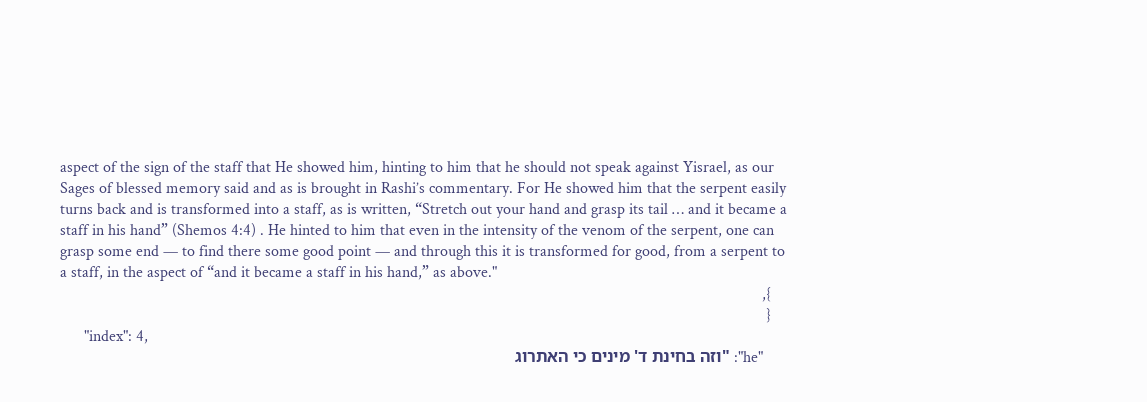aspect of the sign of the staff that He showed him, hinting to him that he should not speak against Yisrael, as our Sages of blessed memory said and as is brought in Rashi’s commentary. For He showed him that the serpent easily turns back and is transformed into a staff, as is written, “Stretch out your hand and grasp its tail … and it became a staff in his hand” (Shemos 4:4) . He hinted to him that even in the intensity of the venom of the serpent, one can grasp some end — to find there some good point — and through this it is transformed for good, from a serpent to a staff, in the aspect of “and it became a staff in his hand,” as above."
    },
    {
      "index": 4,
      "he": "וזה בחינת ד' מינים כי האתרוג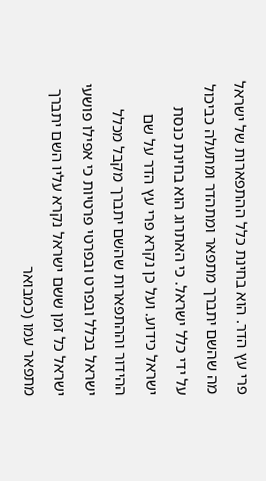פרי עץ הדר. הוא בחינת כלל ההתפארות של ישראל מה שהשם יתברך מתפאר ומתהדר ומתעלה כביכול על ידי כלל ישראל. כי האתרוג הוא בחינת כנסת ישראל כידוע. ועל כן נקרא פרי עץ הדר על שם ההידור וההתפארות שהשם יתברך מקבל מכלל ישראל בכלל ובפרט ובפרטי פרטיות כי אפילו פושעי ישראל כל זמן ששם ישראל נקרא עליו השם יתברך מתפאר עמו (כמבואר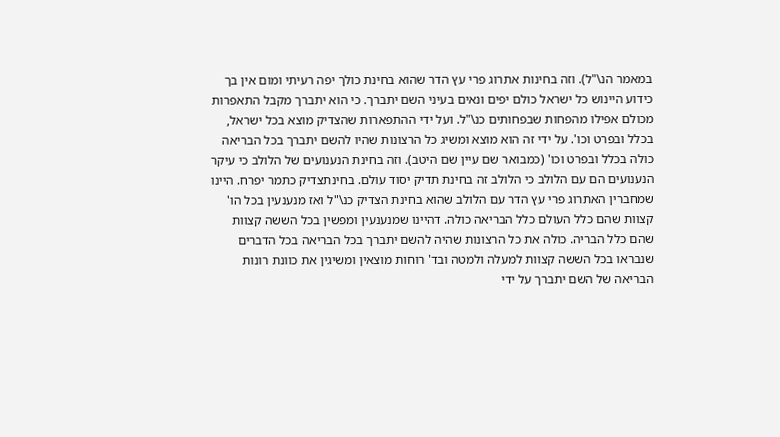במאמר הנ\"ל). וזה בחינות אתרוג פרי עץ הדר שהוא בחינת כולך יפה רעיתי ומום אין בך כידוע היינוש כל ישראל כולם יפים ונאים בעיני השם יתברך. כי הוא יתברך מקבל התאפרות מכולם אפילו מהפחות שבפחותים כנ\"ל. ועל ידי ההתפארות שהצדיק מוצא בכל ישראל, בכלל ובפרט וכו'. על ידי זה הוא מוצא ומשיג כל הרצונות שהיו להשם יתברך בכל הבריאה כולה בכלל ובפרט וכו' (כמבואר שם עיין שם היטב). וזה בחינת הנענועים של הלולב כי עיקר הנענועים הם עם הלולב כי הלולב זה בחינת תדיק יסוד עולם. בחינתצדיק כתמר יפרח. היינו שמחברין האתרוג פרי עץ הדר עם הלולב שהוא בחינת הצדיק כנ\"ל ואז מנענעין בכל הו' קצוות שהם כלל העולם כלל הבריאה כולה. דהיינו שמנענעין ומפשין בכל הששה קצוות שהם כלל הבריה. כולה את כל הרצונות שהיה להשם יתברך בכל הבריאה בכל הדברים שנבראו בכל הששה קצוות למעלה ולמטה ובד' רוחות מוצאין ומשיגין את כוונת רונות הבריאה של השם יתברך על ידי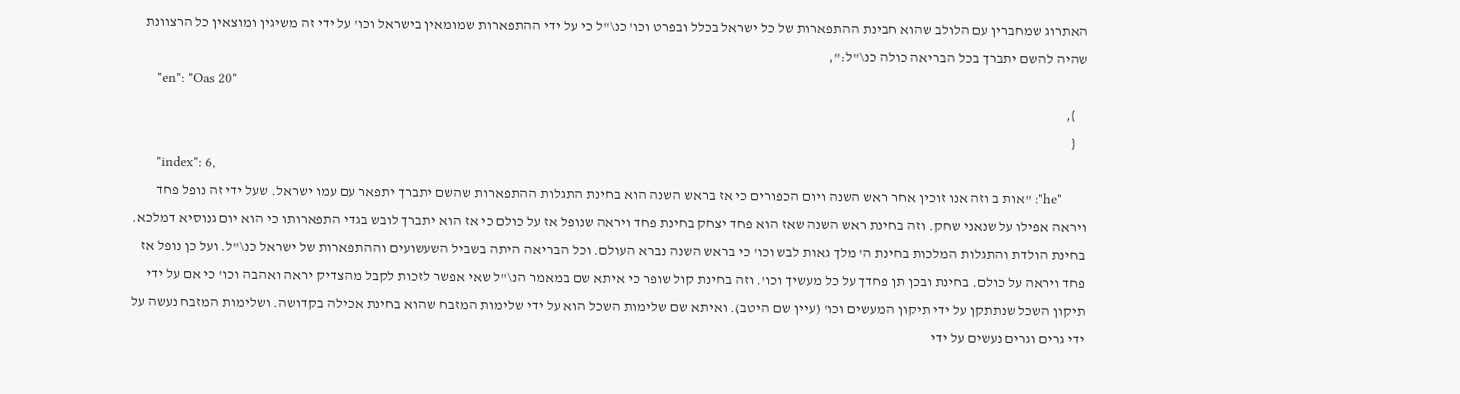האתרוג שמחברין עם הלולב שהוא חבינת ההתפארות של כל ישראל בכלל ובפרט וכו' כנ\"ל כי על ידי ההתפארות שמומאין בישראל וכו' על ידי זה משיגין ומוצאין כל הרצוונת שהיה להשם יתברך בכל הבריאה כולה כנ\"ל:",
      "en": "Oas 20"
    },
    {
      "index": 6,
      "he": "אות ב וזה אנו זוכין אחר ראש השנה ויום הכפורים כי אז בראש השנה הוא בחינת התגלות ההתפארות שהשם יתברך יתפאר עם עמו ישראל. שעל ידי זה נופל פחד ויראה אפילו על שנאני שחק. וזה בחינת ראש השנה שאז הוא פחד יצחק בחינת פחד ויראה שנופל אז על כולם כי אז הוא יתברך לובש בגדי התפארותו כי הוא יום גנוסיא דמלכא. בחינת הולדת והתגלות המלכות בחינת ה' מלך גאות לבש וכו' כי בראש השנה נברא העולם. וכל הבריאה היתה בשביל השעשועים וההתפארות של ישראל כנ\"ל. ועל כן נופל אז פחד ויראה על כולם. בחינת ובכן תן פחדך על כל מעשיך וכו'. וזה בחינת קול שופר כי איתא שם במאמר הנ\"ל שאי אפשר לזכות לקבל מהצדיק יראה ואהבה וכו' כי אם על ידי תיקון השכל שנתתקן על ידי תיקון המעשים וכו' (עיין שם היטב). ואיתא שם שלימות השכל הוא על ידי שלימות המזבח שהוא בחינת אכילה בקדושה. ושלימות המזבח נעשה על ידי גרים וגרים נעשים על ידי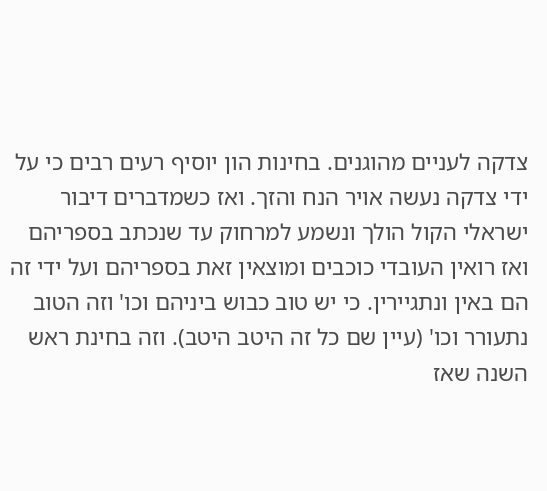צדקה לעניים מהוגנים. בחינות הון יוסיף רעים רבים כי על ידי צדקה נעשה אויר הנח והזך. ואז כשמדברים דיבור ישראלי הקול הולך ונשמע למרחוק עד שנכתב בספריהם ואז רואין העובדי כוכבים ומוצאין זאת בספריהם ועל ידי זה הם באין ונתגיירין. כי יש טוב כבוש ביניהם וכו' וזה הטוב נתעורר וכו' (עיין שם כל זה היטב היטב). וזה בחינת ראש השנה שאז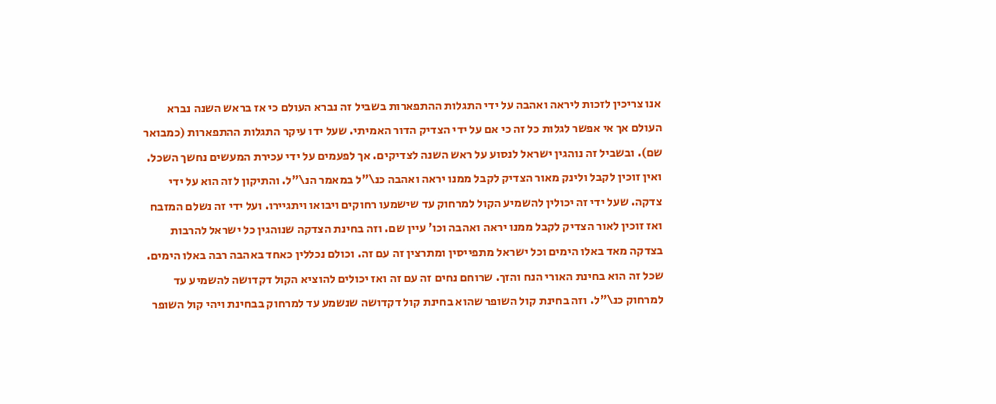אנו צריכין לזכות ליראה ואהבה על ידי התגלות ההתפארות בשביל זה נברא העולם כי אז בראש השנה נברא העולם אך אי אפשר לגלות כל זה כי אם על ידי הצדיק הדור האמיתי. שעל ידו עיקר התגלות ההתפארות (כמבואר שם). ובשביל זה נוהגין ישראל לנסוע על ראש השנה לצדיקים. אך לפעמים על ידי עכירת המעשים נחשך השכל. ואין זוכין לקבל ולינק מאור הצדיק לקבל ממנו יראה ואהבה כנ\"ל במאמר הנ\"ל. והתיקון לזה הוא על ידי צדקה. שעל ידי זה יכולין להשמיע הקול למרחוק עד שישמעו רחוקים ויבואו ויתגיירו. ועל ידי זה נשלם המזבח ואז זוכין לאור הצדיק לקבל ממנו יראה ואהבה וכו' עיין שם. וזה בחינת הצדקה שנוהגין כל ישראל להרבות בצדקה מאד באלו הימים וכל ישראל מתפייסין ומתרצין זה עם זה. וכולם נכללין כאחד באהבה רבה באלו הימים. שכל זה הוא בחינת האורי הנח והזך. שרוחם נחים זה עם זה ואז יכולים להוציא הקול דקדושה להשמיע עד למרחוק כנ\"ל. וזה בחינת קול השופר שהוא בחינת קול דקדושה שנשמע עד למרחוק בבחינת ויהי קול השופר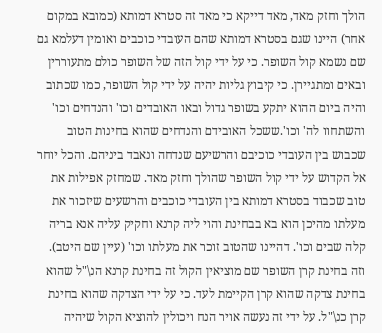הולך וחזק מאד, מאד דייקא כי מאד זה סטרא דמותא (כמובא במקום אחר) היינו שגם בסטרא דמותא שהם העובדי כוכבים ואומין דעלמא גם שם נשמא קול השופר. כי על ידי קול הזה של השופר כולם מתעוררין ובאים ומתגיירן. כי קיבוץ גליות יהיה על ידי קול השופר, כמו שכתוב והיה ביום ההוא יתקע בשופר גדול ובאו האובדים וכו' והנדחים וכו' והשתחוו לה' וכו'.ששכל האובידם והנדחים שהוא בחינות הטוב שכבוש בין העובדי כוכיבם והרשיעם שנדחה ונאבד ביניהם. והכל יוחר אל הקדוש על ידי קול השופר שהולך וחזק מאד. שמחזק אפילות את טוב שכבוד בסטרא דמותא בין העובדי כוכבים והרשעים שיזכור את מעלתו מהיכן הוא בא בבחינת והוי ליה קרנא וחקיק עליה אנא בריה קלה שבים וכו'. דהיינו שהטוב זוכר את מעלתו וכו' (עיין שם היטב). וזה בחינת קרן השופר שם מוציאין הקול זה בחינת קרנא הנ\"ל שהוא בחינת צדקה שהוא קרן הקיימת לעד. כי על ידי הצדקה שהוא בחינת קרן כנ\"ל. על ידי זה נעשה אויר הנח ויכולין להוציא הקול שיהיה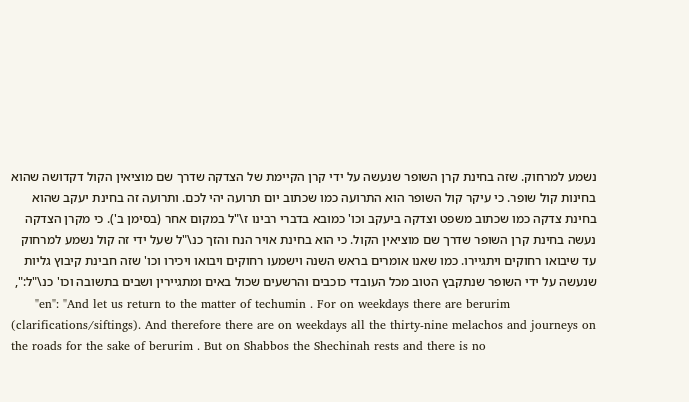נשמע למרחוק. שזה בחינת קרן השופר שנעשה על ידי קרן הקיימת של הצדקה שדרך שם מוציאין הקול דקדושה שהוא בחינות קול שופר. כי עיקר קול השופר הוא התרועה כמו שכתוב יום תרועה יהי לכם. ותרועה זה בחינת יעקב שהוא בחינת צדקה כמו שכתוב משפט וצדקה ביעקב וכו' כמובא בדברי רבינו ז\"ל במקום אחר (בסימן ב'). כי מקרן הצדקה נעשה בחינת קרן השופר שדרך שם מוציאין הקול. כי הוא בחינת אויר הנח והזך כנ\"ל שעל ידי זה קול נשמע למרחוק עד שיבואו רחוקים ויתגיירו. כמו שאנו אומרים בראש השנה וישמעו רחוקים ויבואו ויכירו וכו' שזה חבינת קיבוץ גליות שנעשה על ידי השופר שנתקבץ הטוב מכל העובדי כוכבים והרשעים שכול באים ומתגיירין ושבים בתשובה וכו' כנ\"ל:",
      "en": "And let us return to the matter of techumin . For on weekdays there are berurim (clarifications/siftings). And therefore there are on weekdays all the thirty-nine melachos and journeys on the roads for the sake of berurim . But on Shabbos the Shechinah rests and there is no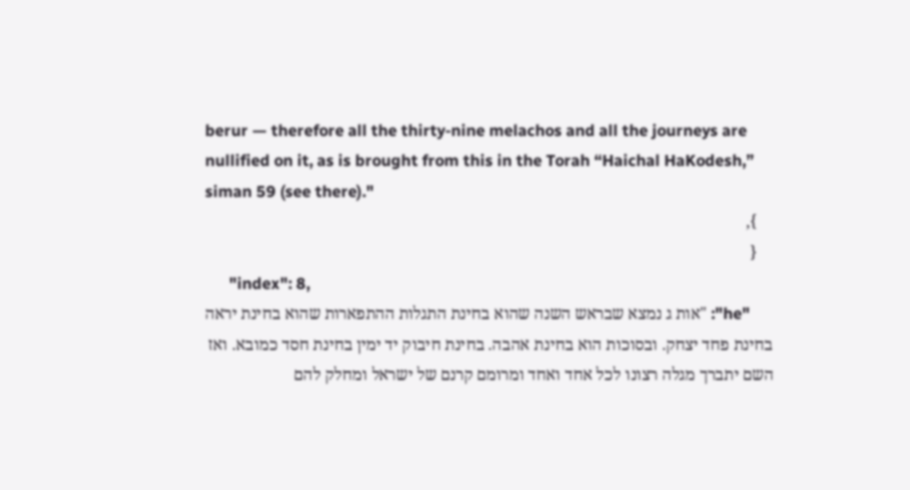berur — therefore all the thirty-nine melachos and all the journeys are nullified on it, as is brought from this in the Torah “Haichal HaKodesh,” siman 59 (see there)."
    },
    {
      "index": 8,
      "he": "אות ג נמצא שבראש השנה שהוא בחינת התגלות ההתפארות שהוא בחינת יראה בחינת פחד יצחק. ובסוכות הוא בחינת אהבה. בחינת חיבוק יד ימין בחינת חסד כמובא. ואז השם יתברך מגלה רצונו לכל אחד ואחד ומרומם קרנם של ישראל ומחלק להם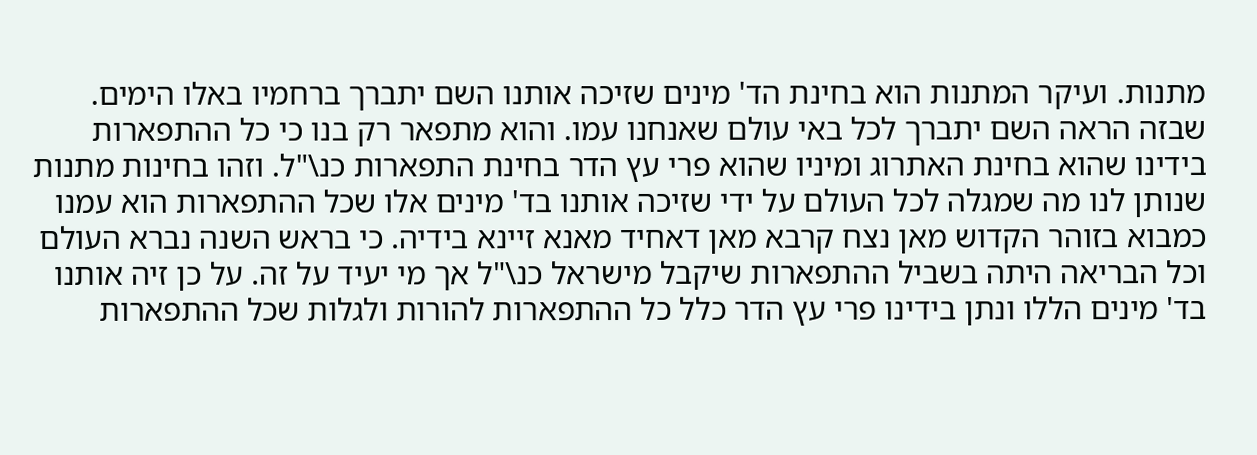מתנות. ועיקר המתנות הוא בחינת הד' מינים שזיכה אותנו השם יתברך ברחמיו באלו הימים. שבזה הראה השם יתברך לכל באי עולם שאנחנו עמו. והוא מתפאר רק בנו כי כל ההתפארות בידינו שהוא בחינת האתרוג ומיניו שהוא פרי עץ הדר בחינת התפארות כנ\"ל. וזהו בחינות מתנות שנותן לנו מה שמגלה לכל העולם על ידי שזיכה אותנו בד' מינים אלו שכל ההתפארות הוא עמנו כמבוא בזוהר הקדוש מאן נצח קרבא מאן דאחיד מאנא זיינא בידיה. כי בראש השנה נברא העולם וכל הבריאה היתה בשביל ההתפארות שיקבל מישראל כנ\"ל אך מי יעיד על זה. על כן זיה אותנו בד' מינים הללו ונתן בידינו פרי עץ הדר כלל כל ההתפארות להורות ולגלות שכל ההתפארות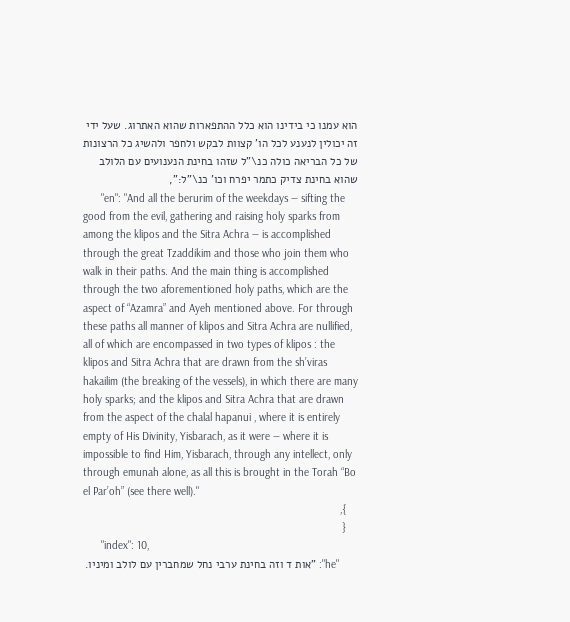הוא עמנו כי בידינו הוא כלל ההתפארות שהוא האתרוג. שעל ידי זה יכולין לנענע לכל הו' קצוות לבקש ולחפר ולהשיג כל הרצונות של כל הבריאה כולה כנ\"ל שזהו בחינת הנענועים עם הלולב שהוא בחינת צדיק כתמר יפרח וכו' כנ\"ל:",
      "en": "And all the berurim of the weekdays — sifting the good from the evil, gathering and raising holy sparks from among the klipos and the Sitra Achra — is accomplished through the great Tzaddikim and those who join them who walk in their paths. And the main thing is accomplished through the two aforementioned holy paths, which are the aspect of “Azamra” and Ayeh mentioned above. For through these paths all manner of klipos and Sitra Achra are nullified, all of which are encompassed in two types of klipos : the klipos and Sitra Achra that are drawn from the sh’viras hakailim (the breaking of the vessels), in which there are many holy sparks; and the klipos and Sitra Achra that are drawn from the aspect of the chalal hapanui , where it is entirely empty of His Divinity, Yisbarach, as it were — where it is impossible to find Him, Yisbarach, through any intellect, only through emunah alone, as all this is brought in the Torah “Bo el Par’oh” (see there well)."
    },
    {
      "index": 10,
      "he": "אות ד וזה בחינת ערבי נחל שמחברין עם לולב ומיניו.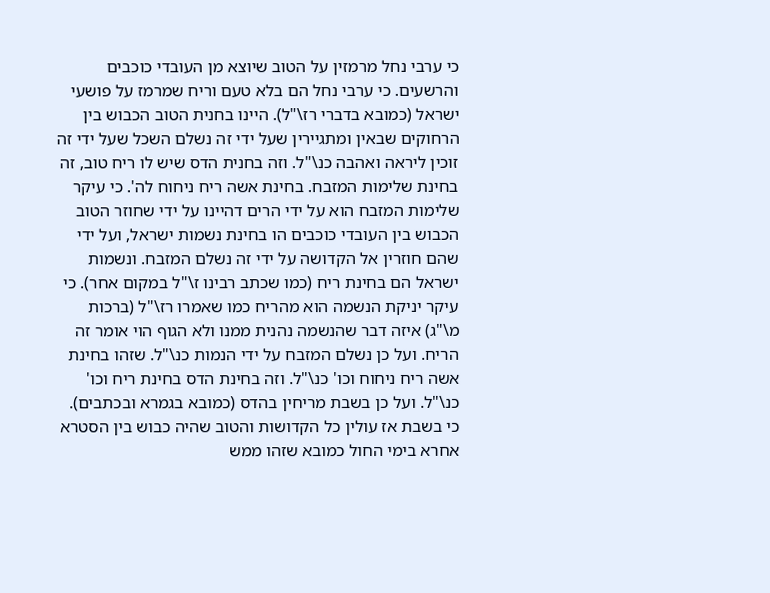כי ערבי נחל מרמזין על הטוב שיוצא מן העובדי כוכבים והרשעים. כי ערבי נחל הם בלא טעם וריח שמרמז על פושעי ישראל (כמובא בדברי רז\"ל). היינו בחנית הטוב הכבוש בין הרחוקים שבאין ומתגיירין שעל ידי זה נשלם השכל שעל ידי זה זוכין ליראה ואהבה כנ\"ל. וזה בחנית הדס שיש לו ריח טוב, זה בחינת שלימות המזבח. בחינת אשה ריח ניחוח לה'. כי עיקר שלימות המזבח הוא על ידי הרים דהיינו על ידי שחוזר הטוב הכבוש בין העובדי כוכבים הו בחינת נשמות ישראל, ועל ידי שהם חוזרין אל הקדושה על ידי זה נשלם המזבח. ונשמות ישראל הם בחינת ריח (כמו שכתב רבינו ז\"ל במקום אחר). כי עיקר יניקת הנשמה הוא מהריח כמו שאמרו רז\"ל (ברכות מ\"ג) איזה דבר שהנשמה נהנית ממנו ולא הגוף הוי אומר זה הריח. ועל כן נשלם המזבח על ידי הנמות כנ\"ל. שזהו בחינת אשה ריח ניחוח וכו' כנ\"ל. וזה בחינת הדס בחינת ריח וכו' כנ\"ל. ועל כן בשבת מריחין בהדס (כמובא בגמרא ובכתבים). כי בשבת אז עולין כל הקדושות והטוב שהיה כבוש בין הסטרא אחרא בימי החול כמובא שזהו ממש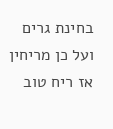בחינת גרים ועל כן מריחין אז ריח טוב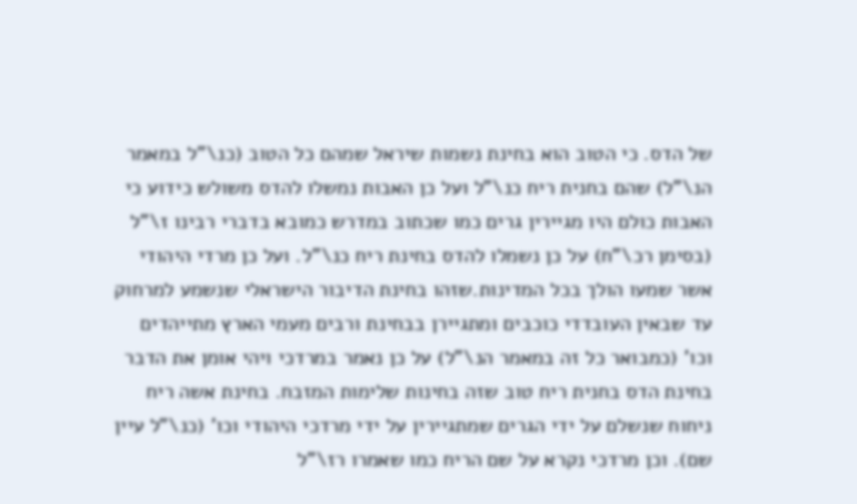של הדס. כי הטוב הוא בחינת נשמות שיראל שמהם כל הטוב (כנ\"ל במאמר הנ\"ל) שהם בחנית ריח כנ\"ל ועל כן האבות נמשלו להדס משולש כידוע כי האבות כולם היו מגיירין גרים כמו שכתוב במדרש כמובא בדברי רבינו ז\"ל (בסימן רכ\"ח) על כן נשמלו להדס בחינת ריח כנ\"ל. ועל כן מרדי היהודי אשר שמעו הולך בכל המדינות.שזהו בחינת הדיבור הישראלי שנשמע למרחוק עד שבאין העובדדי כוכבים ומתגיירן בבחינת ורבים מעמי הארץ מתייהדים וכו' (כמבואר כל זה במאמר הנ\"ל) על כן נאמר במרדכי ויהי אומן את הדבר בחינת הדס בחנית ריח טוב שזה בחינות שלימות המזבח. בחינת אשה ריח ניחוח שנשלם על ידי הגרים שמתגיירין על ידי מרדכי היהודי וכו' (כנ\"ל עיין שם). וכן מרדכי נקרא על שם הריח כמו שאמרו רז\"ל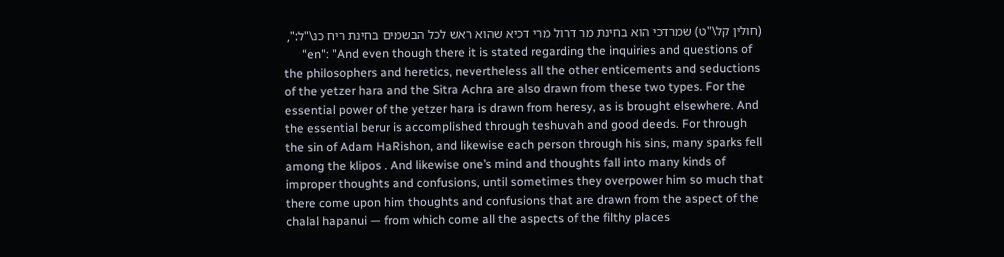(חולין קל\"ט) שמרדכי הוא בחינת מר דרול מרי דכיא שהוא ראש לכל הבשמים בחינת ריח כנ\"ל:",
      "en": "And even though there it is stated regarding the inquiries and questions of the philosophers and heretics, nevertheless all the other enticements and seductions of the yetzer hara and the Sitra Achra are also drawn from these two types. For the essential power of the yetzer hara is drawn from heresy, as is brought elsewhere. And the essential berur is accomplished through teshuvah and good deeds. For through the sin of Adam HaRishon, and likewise each person through his sins, many sparks fell among the klipos . And likewise one’s mind and thoughts fall into many kinds of improper thoughts and confusions, until sometimes they overpower him so much that there come upon him thoughts and confusions that are drawn from the aspect of the chalal hapanui — from which come all the aspects of the filthy places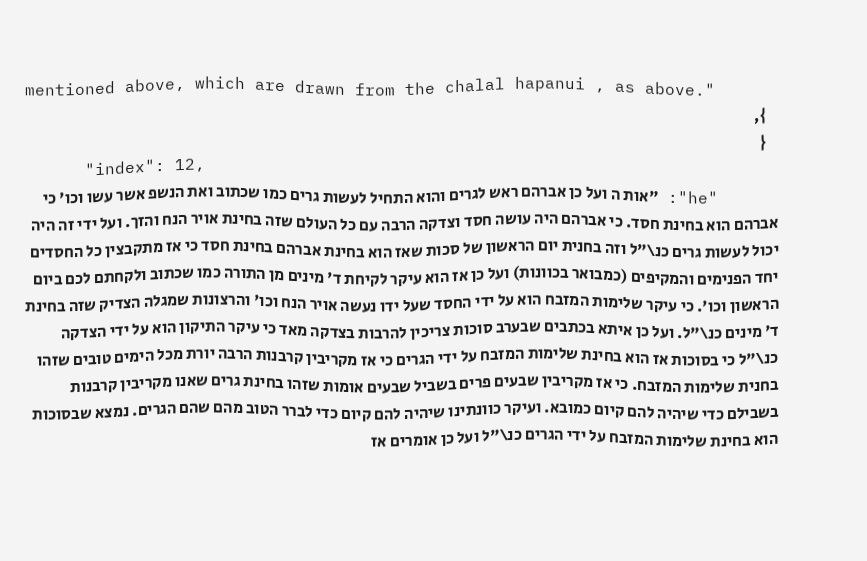mentioned above, which are drawn from the chalal hapanui , as above."
    },
    {
      "index": 12,
      "he": "אות ה ועל כן אברהם ראש לגרים והוא התחיל לעשות גרים כמו שכתוב ואת הנשפ אשר עשו וכו' כי אברהם הוא בחינת חסד. כי אברהם היה עושה חסד וצדקה הרבה עם כל העולם שזה בחינת אויר הנח והזך. ועל ידי זה היה יכול לעשות גרים כנ\"ל וזה בחנית יום הראשון של סכות שאז הוא בחינת אברהם בחינת חסד כי אז מתקבצין כל החסדים יחד הפנימים והמקיפים (כמבואר בכוונות) ועל כן אז הוא עיקר לקיחת ד' מינים מן התורה כמו שכתוב ולקחתם לכם ביום הראשון וכו'. כי עיקר שלימות המזבח הוא על ידי החסד שעל ידו נעשה אויר הנח וכו' והרצונות שמגלה הצדיק שזה בחינת ד' מינים כנ\"ל. ועל כן איתא בכתבים שבערב סוכות צריכין להרבות בצדקה מאד כי עיקר התיקון הוא על ידי הצדקה כנ\"ל כי בסוכות אז הוא בחינת שלימות המזבח על ידי הגרים כי אז מקריבין קרבנות הרבה יורת מכל הימים טובים שזהו בחנית שלימות המזבח. כי אז מקריבין שבעים פרים בשביל שבעים אומות שזהו בחינת גרים שאנו מקריבין קרבנות בשבילם כדי שיהיה להם קיום כמובא. ועיקר כוונתינו שיהיה להם קיום כדי לברר הטוב מהם שהם הגרים. נמצא שבסוכות הוא בחינת שלימות המזבח על ידי הגרים כנ\"ל ועל כן אומרים אז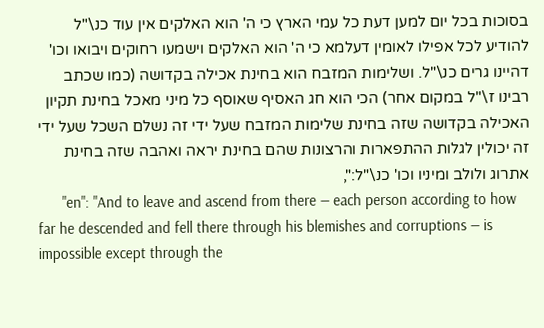בסוכות בכל יום למען דעת כל עמי הארץ כי ה' הוא האלקים אין עוד כנ\"ל להודיע לכל אפילו לאומין דעלמא כי ה' הוא האלקים וישמעו רחוקים ויבואו וכו' דהיינו גרים כנ\"ל. ושלימות המזבח הוא בחינת אכילה בקדושה (כמו שכתב רבינו ז\"ל במקום אחר) הכי הוא חג האסיף שאוסף כל מיני מאכל בחינת תקיון האכילה בקדושה שזה בחינת שלימות המזבח שעל ידי זה נשלם השכל שעל ידי זה יכולין לגלות ההתפארות והרצונות שהם בחינת יראה ואהבה שזה בחינת אתרוג ולולב ומיניו וכו' כנ\"ל:",
      "en": "And to leave and ascend from there — each person according to how far he descended and fell there through his blemishes and corruptions — is impossible except through the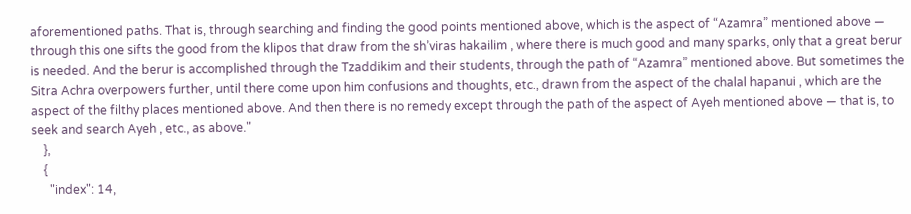aforementioned paths. That is, through searching and finding the good points mentioned above, which is the aspect of “Azamra” mentioned above — through this one sifts the good from the klipos that draw from the sh’viras hakailim , where there is much good and many sparks, only that a great berur is needed. And the berur is accomplished through the Tzaddikim and their students, through the path of “Azamra” mentioned above. But sometimes the Sitra Achra overpowers further, until there come upon him confusions and thoughts, etc., drawn from the aspect of the chalal hapanui , which are the aspect of the filthy places mentioned above. And then there is no remedy except through the path of the aspect of Ayeh mentioned above — that is, to seek and search Ayeh , etc., as above."
    },
    {
      "index": 14,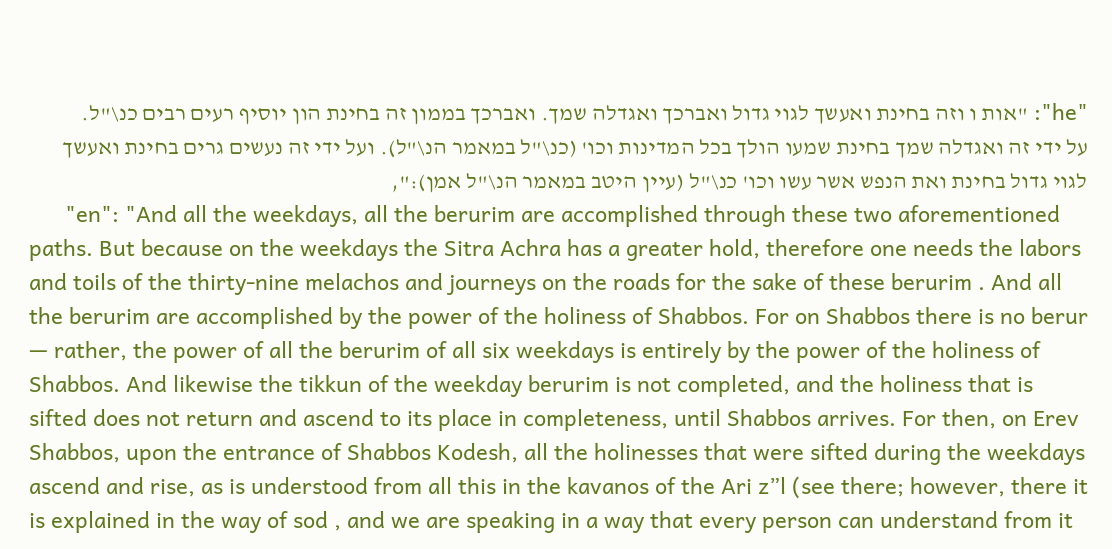"he": "אות ו וזה בחינת ואעשך לגוי גדול ואברכך ואגדלה שמך. ואברכך בממון זה בחינת הון יוסיף רעים רבים כנ\"ל. על ידי זה ואגדלה שמך בחינת שמעו הולך בכל המדינות וכו' (כנ\"ל במאמר הנ\"ל). ועל ידי זה נעשים גרים בחינת ואעשך לגוי גדול בחינת ואת הנפש אשר עשו וכו' כנ\"ל (עיין היטב במאמר הנ\"ל אמן):",
      "en": "And all the weekdays, all the berurim are accomplished through these two aforementioned paths. But because on the weekdays the Sitra Achra has a greater hold, therefore one needs the labors and toils of the thirty-nine melachos and journeys on the roads for the sake of these berurim . And all the berurim are accomplished by the power of the holiness of Shabbos. For on Shabbos there is no berur — rather, the power of all the berurim of all six weekdays is entirely by the power of the holiness of Shabbos. And likewise the tikkun of the weekday berurim is not completed, and the holiness that is sifted does not return and ascend to its place in completeness, until Shabbos arrives. For then, on Erev Shabbos, upon the entrance of Shabbos Kodesh, all the holinesses that were sifted during the weekdays ascend and rise, as is understood from all this in the kavanos of the Ari z”l (see there; however, there it is explained in the way of sod , and we are speaking in a way that every person can understand from it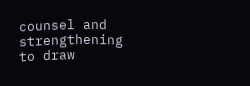counsel and strengthening to draw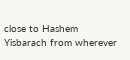close to Hashem Yisbarach from wherever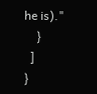he is)."
    }
  ]
}